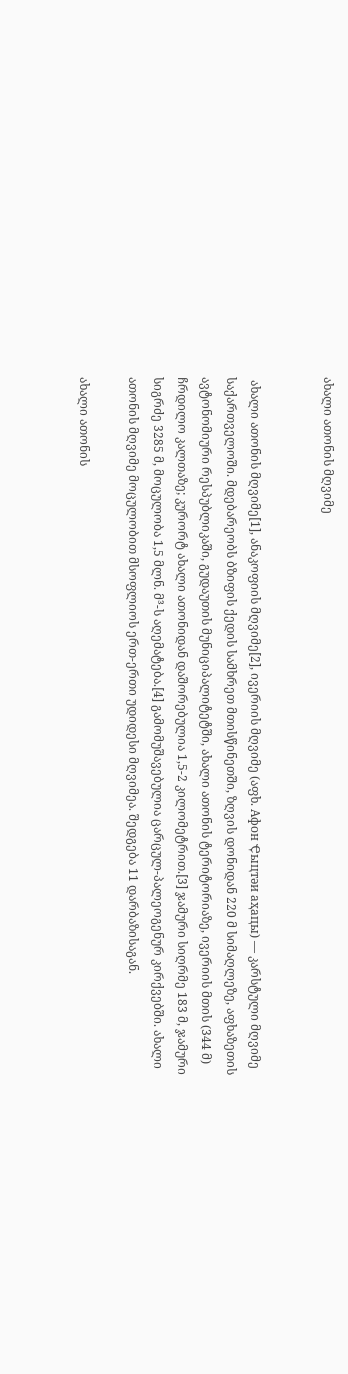ახალი ათონის მღვიმე


 ახალი ათონის მღვიმე[1], ანაკოფიის მღვიმე[2], ივერიის მღვიმე (აფხ. Афон Ҿыцтәи аҳаԥы) — კარსტული მღვიმე საქართველოში. მდებარეობს ბზიფის ქედის სამხრეთ მთისწინეთში, ზღვის დონიდან 220 მ სიმაღლეზე, აფხაზეთის ავტონომიური რესპუბლიკაში, გუდაუთის მუნიციპალიტეტში, ახალი ათონის ტერიტორიაზე, ივერიის მთის (344 მ) ჩრდილო კალთაზე; კურორტ ახალი ათონიდან დაშორებულია 1,5-2 კილომეტრით.[3] ჯამური სიღრმე 183 მ, ჯამური სიგრძე 3285 მ, მოცულობა 1,5 მლნ. მ³-ს აღემატება.[4] გამომუშავებულია ცარცულ-პალეოგენურ კირქვებში. ახალი ათონის მღვიმე მოცულობით მსოფლიოს ერთ-ერთი უდიდესი მღვიმეა. შედგება 11 დარბაზისაგან.

ახალი ათონის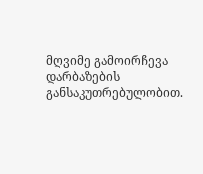მღვიმე გამოირჩევა დარბაზების განსაკუთრებულობით.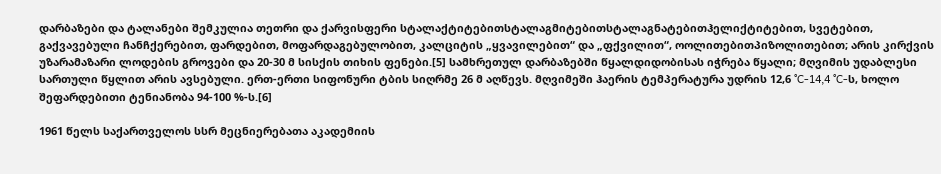დარბაზები და ტალანები შემკულია თეთრი და ქარვისფერი სტალაქტიტებითსტალაგმიტებითსტალაგნატებითჰელიქტიტებით, სვეტებით, გაქვავებული ჩანჩქერებით, ფარდებით, მოფარდაგებულობით, კალციტის „ყვავილებით“ და „ფქვილით“, ოოლითებითპიზოლითებით; არის კირქვის უზარამაზარი ლოდების გროვები და 20-30 მ სისქის თიხის ფენები.[5] სამხრეთულ დარბაზებში წყალდიდობისას იჭრება წყალი; მღვიმის უდაბლესი სართული წყლით არის ავსებული. ერთ-ერთი სიფონური ტბის სიღრმე 26 მ აღწევს. მღვიმეში ჰაერის ტემპერატურა უდრის 12,6 °C-14,4 °C-ს, ხოლო შეფარდებითი ტენიანობა 94-100 %-ს.[6]

1961 წელს საქართველოს სსრ მეცნიერებათა აკადემიის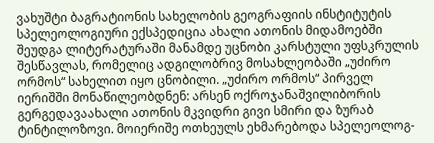ვახუშტი ბაგრატიონის სახელობის გეოგრაფიის ინსტიტუტის სპელეოლოგიური ექსპედიცია ახალი ათონის მიდამოებში შეუდგა ლიტერატურაში მანამდე უცნობი კარსტული უფსკრულის შესწავლას, რომელიც ადგილობრივ მოსახლეობაში „უძირო ორმოს“ სახელით იყო ცნობილი. „უძირო ორმოს“ პირველ იერიშში მონაწილეობდნენ: არსენ ოქროჯანაშვილიბორის გერგედავაახალი ათონის მკვიდრი გივი სმირი და ზურაბ ტინტილოზოვი. მოიერიშე ოთხეულს ეხმარებოდა სპელეოლოგ-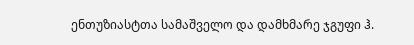ენთუზიასტთა სამაშველო და დამხმარე ჯგუფი ჰ.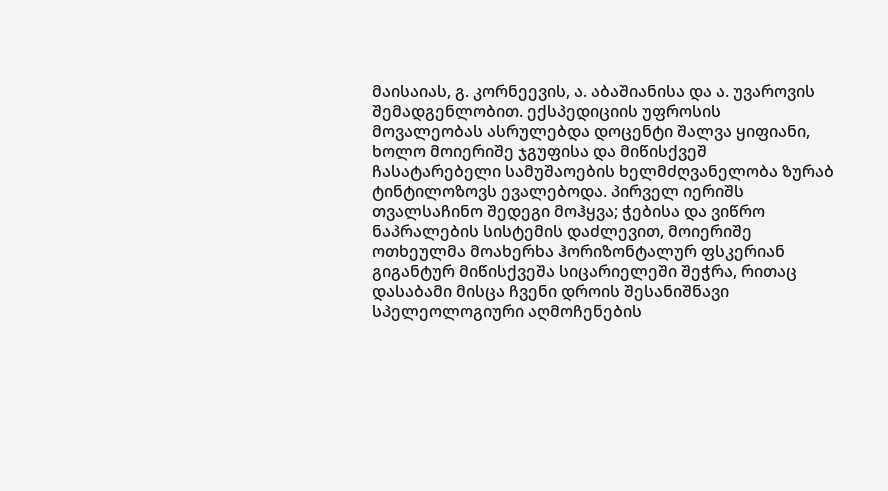მაისაიას, გ. კორნეევის, ა. აბაშიანისა და ა. უვაროვის შემადგენლობით. ექსპედიციის უფროსის მოვალეობას ასრულებდა დოცენტი შალვა ყიფიანი, ხოლო მოიერიშე ჯგუფისა და მიწისქვეშ ჩასატარებელი სამუშაოების ხელმძღვანელობა ზურაბ ტინტილოზოვს ევალებოდა. პირველ იერიშს თვალსაჩინო შედეგი მოჰყვა; ჭებისა და ვიწრო ნაპრალების სისტემის დაძლევით, მოიერიშე ოთხეულმა მოახერხა ჰორიზონტალურ ფსკერიან გიგანტურ მიწისქვეშა სიცარიელეში შეჭრა, რითაც დასაბამი მისცა ჩვენი დროის შესანიშნავი სპელეოლოგიური აღმოჩენების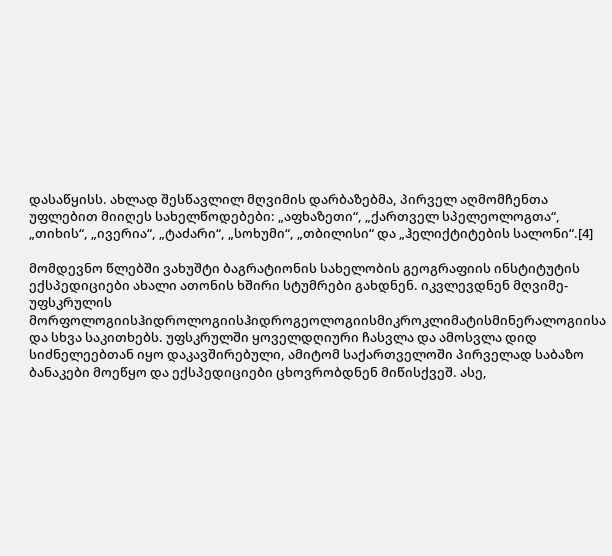დასაწყისს. ახლად შესწავლილ მღვიმის დარბაზებმა, პირველ აღმომჩენთა უფლებით მიიღეს სახელწოდებები: „აფხაზეთი“, „ქართველ სპელეოლოგთა“, „თიხის“, „ივერია“, „ტაძარი“, „სოხუმი“, „თბილისი“ და „ჰელიქტიტების სალონი“.[4]

მომდევნო წლებში ვახუშტი ბაგრატიონის სახელობის გეოგრაფიის ინსტიტუტის ექსპედიციები ახალი ათონის ხშირი სტუმრები გახდნენ. იკვლევდნენ მღვიმე-უფსკრულის მორფოლოგიისჰიდროლოგიისჰიდროგეოლოგიისმიკროკლიმატისმინერალოგიისა და სხვა საკითხებს. უფსკრულში ყოველდღიური ჩასვლა და ამოსვლა დიდ სიძნელეებთან იყო დაკავშირებული, ამიტომ საქართველოში პირველად საბაზო ბანაკები მოეწყო და ექსპედიციები ცხოვრობდნენ მიწისქვეშ. ასე,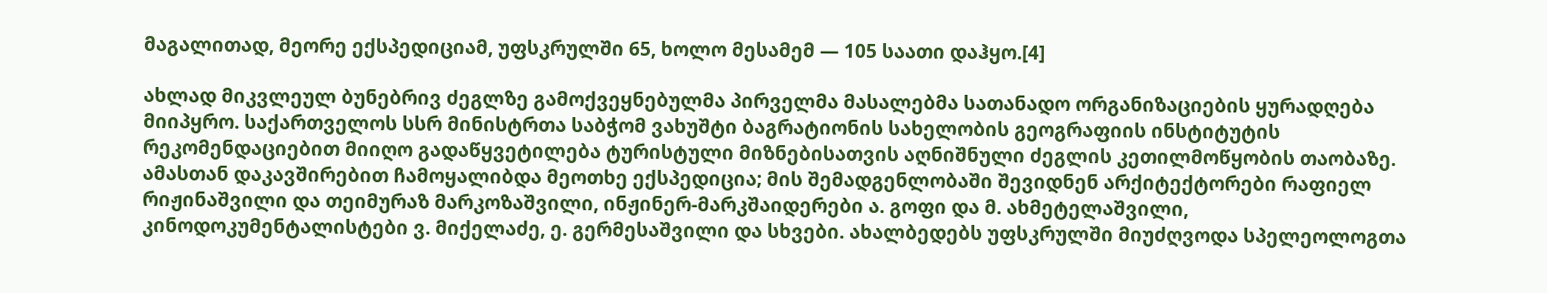მაგალითად, მეორე ექსპედიციამ, უფსკრულში 65, ხოლო მესამემ — 105 საათი დაჰყო.[4]

ახლად მიკვლეულ ბუნებრივ ძეგლზე გამოქვეყნებულმა პირველმა მასალებმა სათანადო ორგანიზაციების ყურადღება მიიპყრო. საქართველოს სსრ მინისტრთა საბჭომ ვახუშტი ბაგრატიონის სახელობის გეოგრაფიის ინსტიტუტის რეკომენდაციებით მიიღო გადაწყვეტილება ტურისტული მიზნებისათვის აღნიშნული ძეგლის კეთილმოწყობის თაობაზე. ამასთან დაკავშირებით ჩამოყალიბდა მეოთხე ექსპედიცია; მის შემადგენლობაში შევიდნენ არქიტექტორები რაფიელ რიჟინაშვილი და თეიმურაზ მარკოზაშვილი, ინჟინერ-მარკშაიდერები ა. გოფი და მ. ახმეტელაშვილი, კინოდოკუმენტალისტები ვ. მიქელაძე, ე. გერმესაშვილი და სხვები. ახალბედებს უფსკრულში მიუძღვოდა სპელეოლოგთა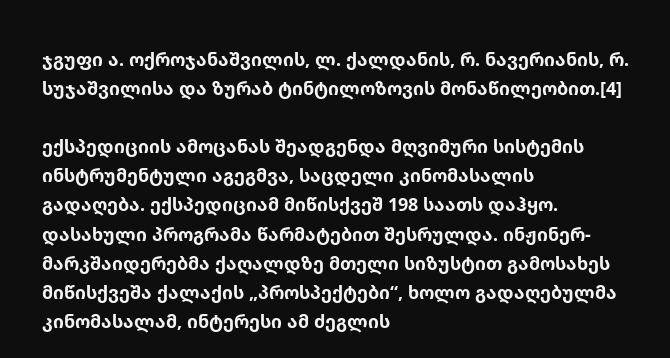ჯგუფი ა. ოქროჯანაშვილის, ლ. ქალდანის, რ. ნავერიანის, რ. სუჯაშვილისა და ზურაბ ტინტილოზოვის მონაწილეობით.[4]

ექსპედიციის ამოცანას შეადგენდა მღვიმური სისტემის ინსტრუმენტული აგეგმვა, საცდელი კინომასალის გადაღება. ექსპედიციამ მიწისქვეშ 198 საათს დაჰყო. დასახული პროგრამა წარმატებით შესრულდა. ინჟინერ-მარკშაიდერებმა ქაღალდზე მთელი სიზუსტით გამოსახეს მიწისქვეშა ქალაქის „პროსპექტები“, ხოლო გადაღებულმა კინომასალამ, ინტერესი ამ ძეგლის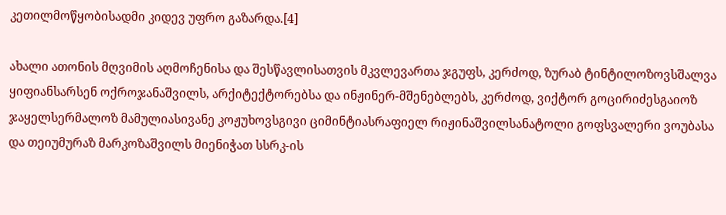კეთილმოწყობისადმი კიდევ უფრო გაზარდა.[4]

ახალი ათონის მღვიმის აღმოჩენისა და შესწავლისათვის მკვლევართა ჯგუფს, კერძოდ, ზურაბ ტინტილოზოვსშალვა ყიფიანსარსენ ოქროჯანაშვილს, არქიტექტორებსა და ინჟინერ-მშენებლებს, კერძოდ, ვიქტორ გოცირიძესგაიოზ ჯაყელსერმალოზ მამულიასივანე კოჟუხოვსგივი ციმინტიასრაფიელ რიჟინაშვილსანატოლი გოფსვალერი ვოუბასა და თეიუმურაზ მარკოზაშვილს მიენიჭათ სსრკ-ის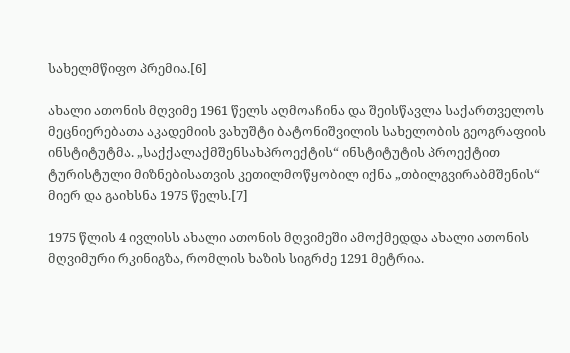სახელმწიფო პრემია.[6]

ახალი ათონის მღვიმე 1961 წელს აღმოაჩინა და შეისწავლა საქართველოს მეცნიერებათა აკადემიის ვახუშტი ბატონიშვილის სახელობის გეოგრაფიის ინსტიტუტმა. „საქქალაქმშენსახპროექტის“ ინსტიტუტის პროექტით ტურისტული მიზნებისათვის კეთილმოწყობილ იქნა „თბილგვირაბმშენის“ მიერ და გაიხსნა 1975 წელს.[7]

1975 წლის 4 ივლისს ახალი ათონის მღვიმეში ამოქმედდა ახალი ათონის მღვიმური რკინიგზა, რომლის ხაზის სიგრძე 1291 მეტრია.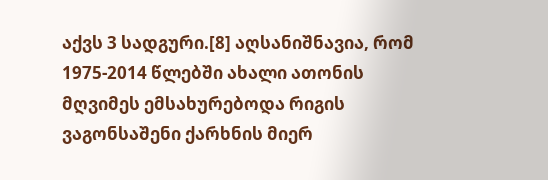აქვს 3 სადგური.[8] აღსანიშნავია, რომ 1975-2014 წლებში ახალი ათონის მღვიმეს ემსახურებოდა რიგის ვაგონსაშენი ქარხნის მიერ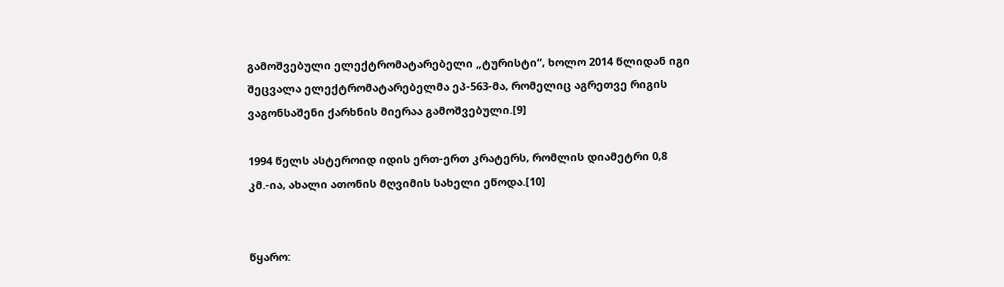გამოშვებული ელექტრომატარებელი „ტურისტი“, ხოლო 2014 წლიდან იგი შეცვალა ელექტრომატარებელმა ეპ-563-მა, რომელიც აგრეთვე რიგის ვაგონსაშენი ქარხნის მიერაა გამოშვებული.[9]

1994 წელს ასტეროიდ იდის ერთ-ერთ კრატერს, რომლის დიამეტრი 0,8 კმ.-ია, ახალი ათონის მღვიმის სახელი ეწოდა.[10]


წყარო: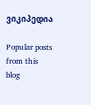ვიკიპედია

Popular posts from this blog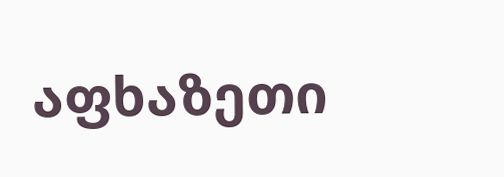აფხაზეთი